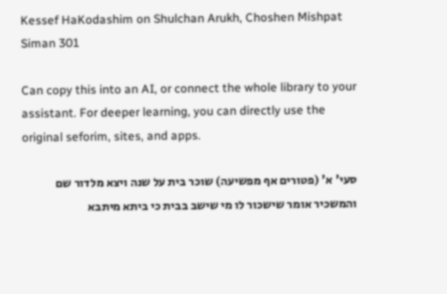Kessef HaKodashim on Shulchan Arukh, Choshen Mishpat Siman 301

Can copy this into an AI, or connect the whole library to your assistant. For deeper learning, you can directly use the original seforim, sites, and apps.

סעי' א' (פטורים אף מפשיעה) שוכר בית על שנה ויצא מלדור שם והמשכיר אומר שישכור לו מי שישב בבית כי ביתא מיתבא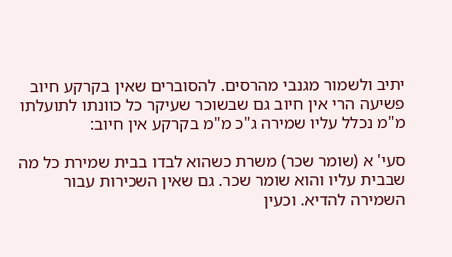יתיב ולשמור מגנבי מהרסים. להסוברים שאין בקרקע חיוב פשיעה הרי אין חיוב גם שבשוכר שעיקר כל כוונתו לתועלתו מ"מ נכלל עליו שמירה ג"כ מ"מ בקרקע אין חיוב:

סעי' א (שומר שכר) משרת כשהוא לבדו בבית שמירת כל מה שבבית עליו והוא שומר שכר. גם שאין השכירות עבור השמירה להדיא. וכעין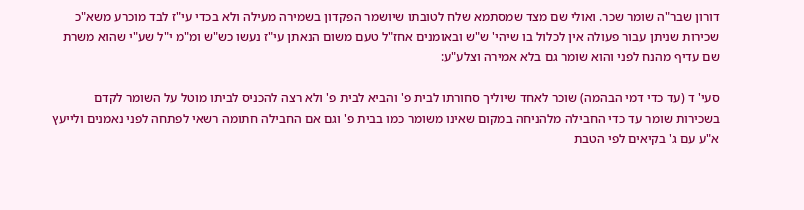דורון שבר"ה שומר שכר. ואולי שם מצד שמסתמא שלח לטובתו שיושמר הפקדון בשמירה מעילה ולא בכדי עי"ז לבד מוכרע משא"כ שכירות שניתן עבור פעולה אין לכלול בו שיהי' ש"ש ובאומנים אחז"ל טעם משום הנאתן עי"ז נעשו כש"ש ומ"מ י"ל שע"י שהוא משרת שם עדיף מהנח לפני והוא שומר גם בלא אמירה וצלע"ע:

סעי' ד (עד כדי דמי הבהמה) שוכר לאחד שיוליך סחורתו לבית פ' והביא לבית פ' ולא רצה להכניס לביתו מוטל על השומר לקדם בשכירות שומר עד כדי החבילה מלהניחה במקום שאינו משומר כמו בבית פ' וגם אם החבילה חתומה רשאי לפתחה לפני נאמנים ולייעץ א"ע עם ג' בקיאים לפי הטבת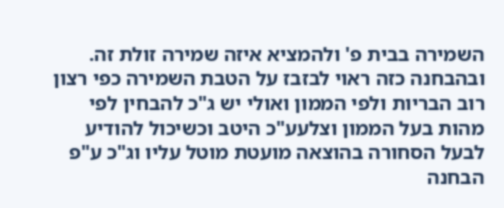השמירה בבית פ' ולהמציא איזה שמירה זולת זה. ובהבחנה כזה ראוי לבזבז על הטבת השמירה כפי רצון רוב הבריות ולפי הממון ואולי יש ג"כ להבחין לפי מהות בעל הממון וצלעע"כ היטב וכשיכול להודיע לבעל הסחורה בהוצאה מועטת מוטל עליו וג"כ ע"פ הבחנה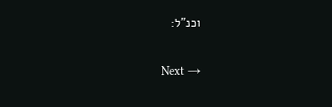וכנ"ל:

Next →